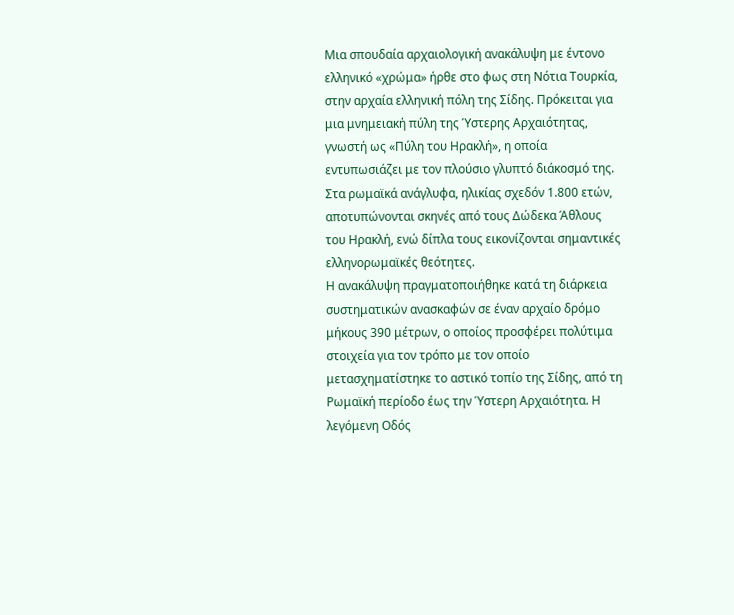Μια σπουδαία αρχαιολογική ανακάλυψη με έντονο ελληνικό «χρώμα» ήρθε στο φως στη Νότια Τουρκία, στην αρχαία ελληνική πόλη της Σίδης. Πρόκειται για μια μνημειακή πύλη της Ύστερης Αρχαιότητας, γνωστή ως «Πύλη του Ηρακλή», η οποία εντυπωσιάζει με τον πλούσιο γλυπτό διάκοσμό της. Στα ρωμαϊκά ανάγλυφα, ηλικίας σχεδόν 1.800 ετών, αποτυπώνονται σκηνές από τους Δώδεκα Άθλους του Ηρακλή, ενώ δίπλα τους εικονίζονται σημαντικές ελληνορωμαϊκές θεότητες.
Η ανακάλυψη πραγματοποιήθηκε κατά τη διάρκεια συστηματικών ανασκαφών σε έναν αρχαίο δρόμο μήκους 390 μέτρων, ο οποίος προσφέρει πολύτιμα στοιχεία για τον τρόπο με τον οποίο μετασχηματίστηκε το αστικό τοπίο της Σίδης, από τη Ρωμαϊκή περίοδο έως την Ύστερη Αρχαιότητα. Η λεγόμενη Οδός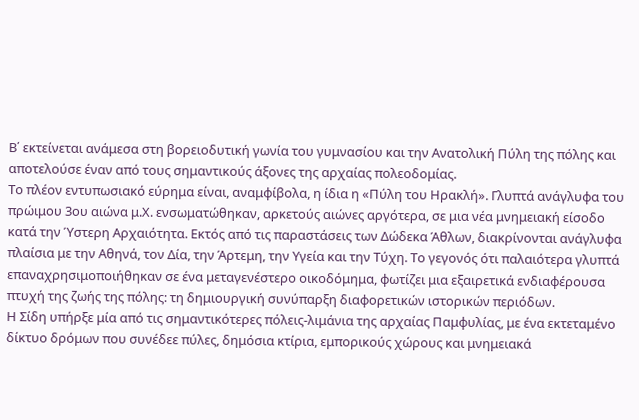Β΄ εκτείνεται ανάμεσα στη βορειοδυτική γωνία του γυμνασίου και την Ανατολική Πύλη της πόλης και αποτελούσε έναν από τους σημαντικούς άξονες της αρχαίας πολεοδομίας.
Το πλέον εντυπωσιακό εύρημα είναι, αναμφίβολα, η ίδια η «Πύλη του Ηρακλή». Γλυπτά ανάγλυφα του πρώιμου 3ου αιώνα μ.Χ. ενσωματώθηκαν, αρκετούς αιώνες αργότερα, σε μια νέα μνημειακή είσοδο κατά την Ύστερη Αρχαιότητα. Εκτός από τις παραστάσεις των Δώδεκα Άθλων, διακρίνονται ανάγλυφα πλαίσια με την Αθηνά, τον Δία, την Άρτεμη, την Υγεία και την Τύχη. Το γεγονός ότι παλαιότερα γλυπτά επαναχρησιμοποιήθηκαν σε ένα μεταγενέστερο οικοδόμημα, φωτίζει μια εξαιρετικά ενδιαφέρουσα πτυχή της ζωής της πόλης: τη δημιουργική συνύπαρξη διαφορετικών ιστορικών περιόδων.
Η Σίδη υπήρξε μία από τις σημαντικότερες πόλεις-λιμάνια της αρχαίας Παμφυλίας, με ένα εκτεταμένο δίκτυο δρόμων που συνέδεε πύλες, δημόσια κτίρια, εμπορικούς χώρους και μνημειακά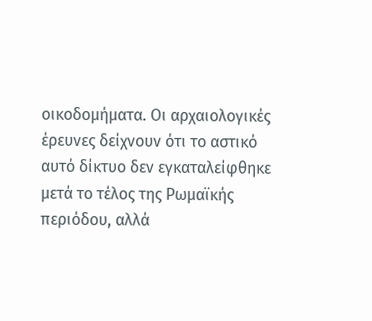οικοδομήματα. Οι αρχαιολογικές έρευνες δείχνουν ότι το αστικό αυτό δίκτυο δεν εγκαταλείφθηκε μετά το τέλος της Ρωμαϊκής περιόδου, αλλά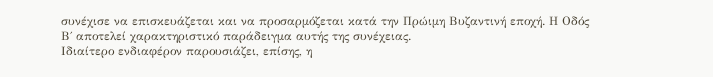συνέχισε να επισκευάζεται και να προσαρμόζεται κατά την Πρώιμη Βυζαντινή εποχή. Η Οδός Β΄ αποτελεί χαρακτηριστικό παράδειγμα αυτής της συνέχειας.
Ιδιαίτερο ενδιαφέρον παρουσιάζει, επίσης, η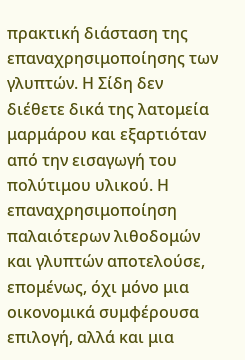πρακτική διάσταση της επαναχρησιμοποίησης των γλυπτών. Η Σίδη δεν διέθετε δικά της λατομεία μαρμάρου και εξαρτιόταν από την εισαγωγή του πολύτιμου υλικού. Η επαναχρησιμοποίηση παλαιότερων λιθοδομών και γλυπτών αποτελούσε, επομένως, όχι μόνο μια οικονομικά συμφέρουσα επιλογή, αλλά και μια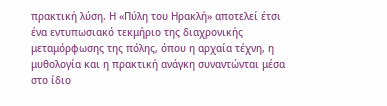πρακτική λύση. Η «Πύλη του Ηρακλή» αποτελεί έτσι ένα εντυπωσιακό τεκμήριο της διαχρονικής μεταμόρφωσης της πόλης, όπου η αρχαία τέχνη, η μυθολογία και η πρακτική ανάγκη συναντώνται μέσα στο ίδιο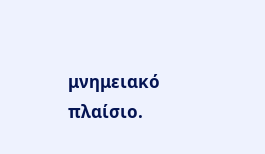μνημειακό πλαίσιο.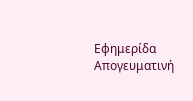Eφημερίδα Απογευματινή